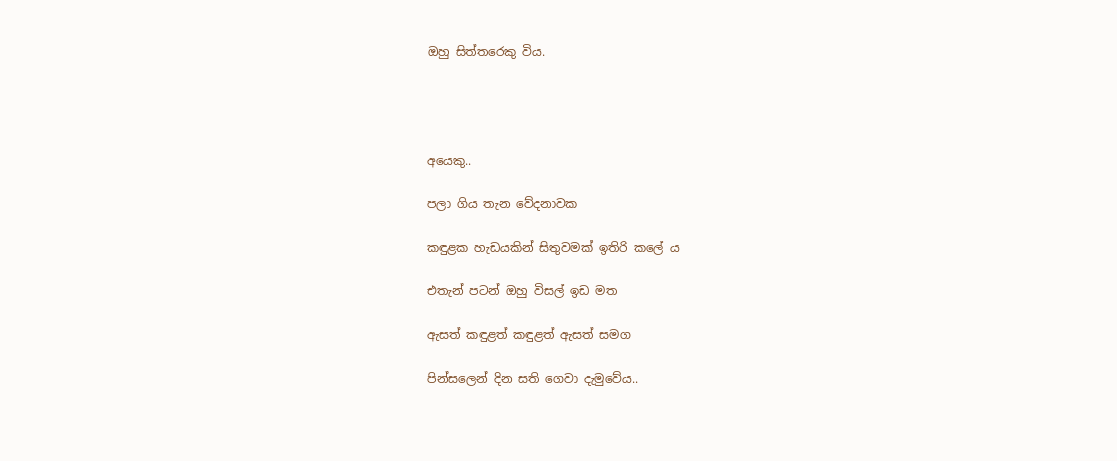ඔහු සිත්තරෙකු විය.




අයෙකු..

පලා ගිය තැන වේදනාවක

කඳුළක හැඩයකින් සිතුවමක් ඉතිරි කලේ ය

එතැන් පටන් ඔහු විසල් ඉඩ මත

ඇසත් කඳුළත් කඳුළත් ඇසත් සමග

පින්සලෙන් දින සති ගෙවා දැමුවේය..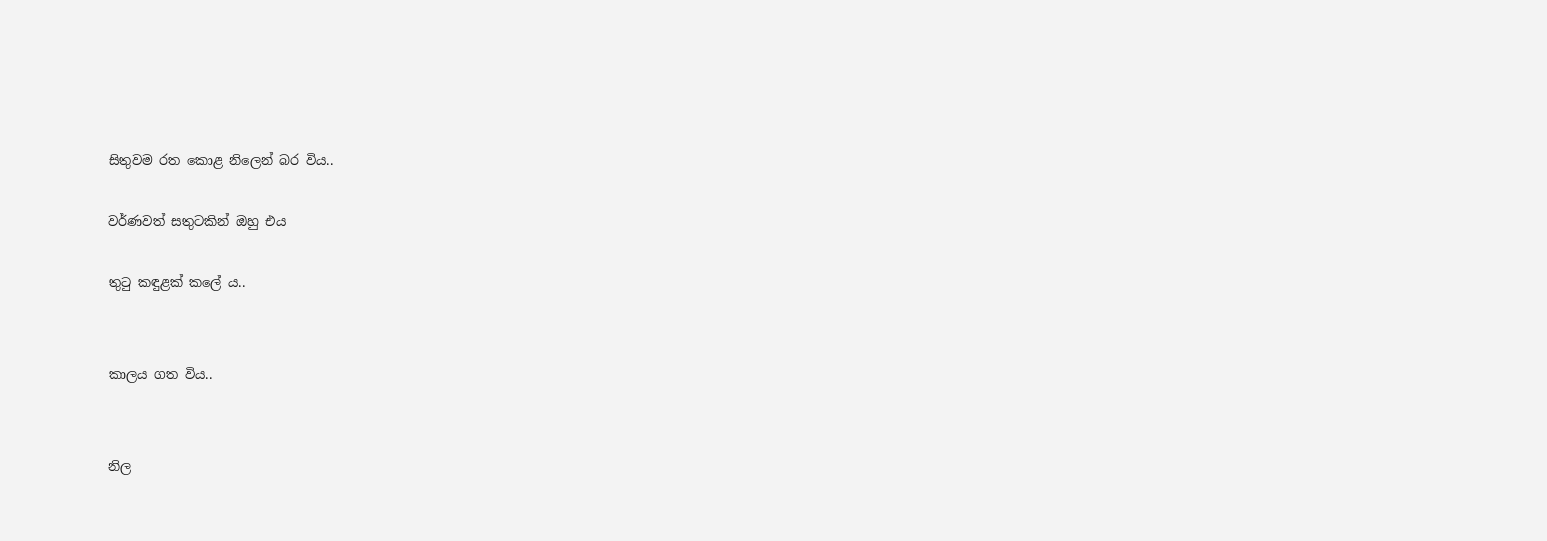සිතුවම රත කොළ නිලෙන් බර විය..

වර්ණවත් සතුටකින් ඔහු එය

තුටු කඳුළක් කලේ ය..


කාලය ගත විය..


නිල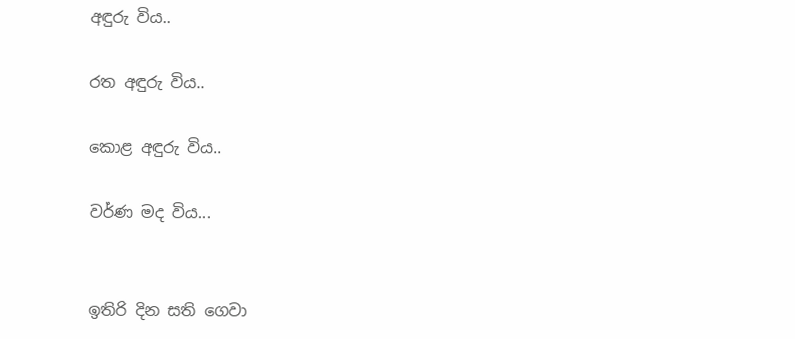අඳුරු විය..

රත අඳුරු විය..

කොළ අඳුරු විය..

වර්ණ මද විය...


ඉතිරි දින සති ගෙවා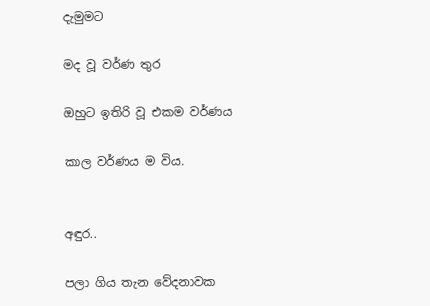දැමුමට

මද වූ වර්ණ තුර

ඔහුට ඉතිරි වූ එකම වර්ණය

කාල වර්ණය ම විය.


අඳුර..

පලා ගිය තැන වේදනාවක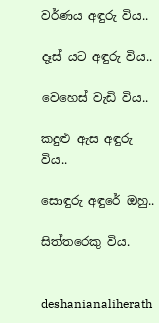වර්ණය අඳුරු විය..

දෑස් යට අඳුරු විය..

වෙහෙස් වැඩි විය..

කදුළු ඇස අඳුරු විය..

සොඳුරු අඳුරේ ඔහු..

සිත්තරෙකු විය.


deshanianaliherath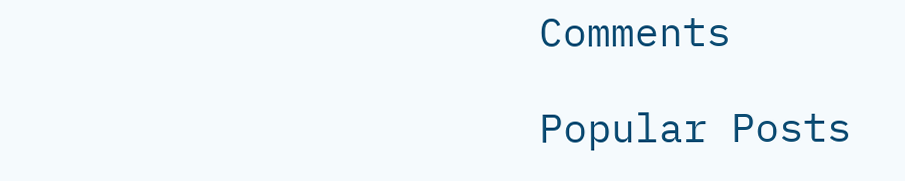Comments

Popular Posts